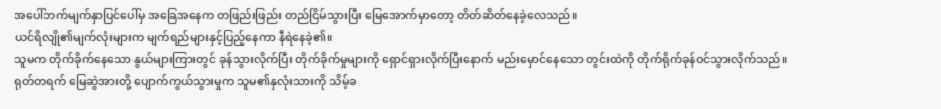အပေါ်ဘက်မျက်နှာပြင်ပေါ်မှ အခြေအနေက တဖြည်းဖြည်း တည်ငြိမ်သွားပြီး မြေအောက်မှာတော့ တိတ်ဆိတ်နေခဲ့လေသည်။
ယင်ရိလျို၏မျက်လုံးများက မျက်ရည်များနှင့်ပြည့်နေကာ နီရဲနေခဲ့၏။
သူမက တိုက်ခိုက်နေသော နွယ်များကြားတွင် ခုန်သွားလိုက်ပြီး တိုက်ခိုက်မှုများကို ရှောင်ရှားလိုက်ပြီးနောက် မည်းမှောင်နေသော တွင်းထဲကို တိုက်ရိုက်ခုန်ဝင်သွားလိုက်သည်။
ရုတ်တရက် မြေဆွဲအားတို့ ပျောက်ကွယ်သွားမှုက သူမ၏နှလုံးသားကို သိမ့်ခ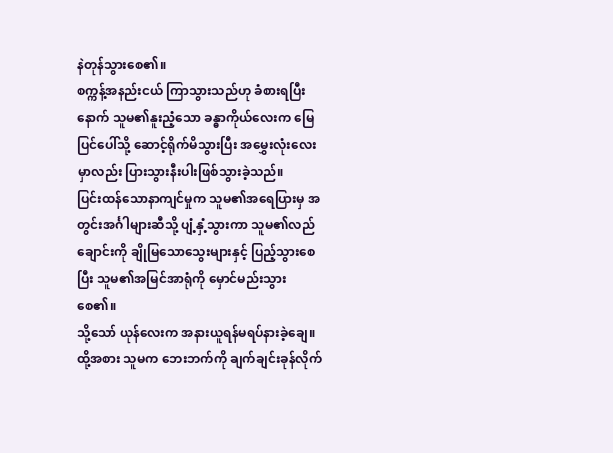နဲတုန်သွားစေ၏။
စက္ကန့်အနည်းငယ် ကြာသွားသည်ဟု ခံစားရပြီးနောက် သူမ၏နူးညံ့သော ခန္ဓာကိုယ်လေးက မြေပြင်ပေါ်သို့ ဆောင့်ရိုက်မိသွားပြီး အမွှေးလုံးလေးမှာလည်း ပြားသွားနီးပါးဖြစ်သွားခဲ့သည်။
ပြင်းထန်သောနာကျင်မှုက သူမ၏အရေပြားမှ အတွင်းအင်္ဂါများဆီသို့ ပျံ့နှံ့သွားကာ သူမ၏လည်ချောင်းကို ချိုမြသောသွေးများနှင့် ပြည့်သွားစေပြီး သူမ၏အမြင်အာရုံကို မှောင်မည်းသွားစေ၏။
သို့သော် ယုန်လေးက အနားယူရန်မရပ်နားခဲ့ချေ။
ထို့အစား သူမက ဘေးဘက်ကို ချက်ချင်းခုန်လိုက်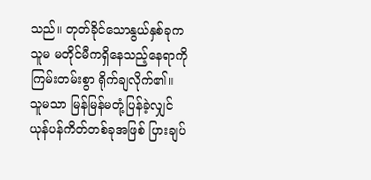သည်။ တုတ်ခိုင်သောနွယ်နှစ်ခုက သူမ မတိုင်မီကရှိနေသည့်နေရာကို ကြမ်းတမ်းစွာ ရိုက်ချလိုက်၏။
သူမသာ မြန်မြန်မတုံ့ပြန်ခဲ့လျှင် ယုန်ပန်ကိတ်တစ်ခုအဖြစ် ပြားချပ်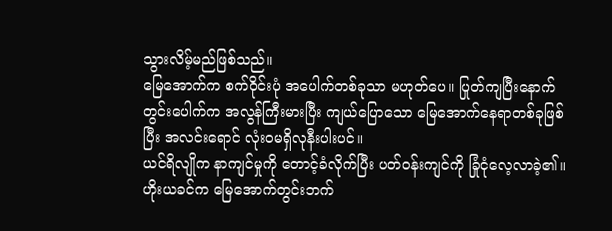သွားလိမ့်မည်ဖြစ်သည်။
မြေအောက်က စက်ဝိုင်းပုံ အပေါက်တစ်ခုသာ မဟုတ်ပေ။ ပြုတ်ကျပြီးနောက် တွင်းပေါက်က အလွန်ကြီးမားပြီး ကျယ်ပြောသော မြေအောက်နေရာတစ်ခုဖြစ်ပြီး အလင်းရောင် လုံးဝမရှိလုနီးပါးပင်။
ယင်ရိလျိုက နာကျင်မှုကို တောင့်ခံလိုက်ပြီး ပတ်ဝန်းကျင်ကို ခြုံငုံလေ့လာခဲ့၏။
ဟိုးယခင်က မြေအောက်တွင်းဘက်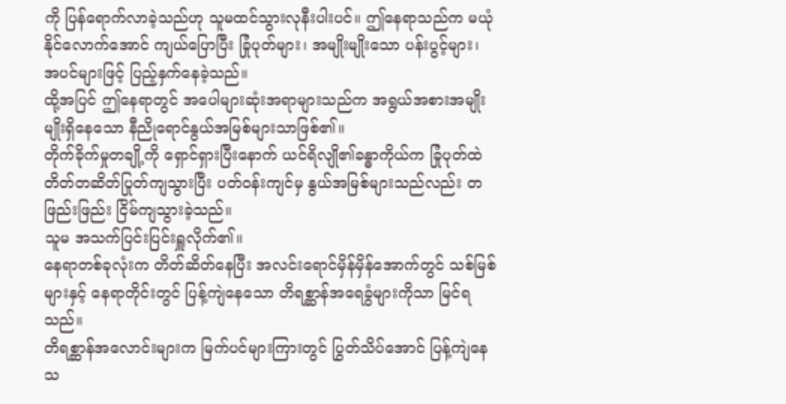ကို ပြန်ရောက်လာခဲ့သည်ဟု သူမထင်သွားလုနီးပါးပင်။ ဤနေရာသည်က မယုံနိုင်လောက်အောင် ကျယ်ပြောပြီး ခြုံပုတ်များ၊ အမျိုးမျိုးသော ပန်းပွင့်များ၊ အပင်များဖြင့် ပြည့်နှက်နေခဲ့သည်။
ထို့အပြင် ဤနေရာတွင် အပေါများဆုံးအရာများသည်က အရွယ်အစားအမျိုးမျိုးရှိနေသော နီညိုရောင်နွယ်အမြစ်များသာဖြစ်၏။
တိုက်ခိုက်မှုတချို့ကို ရှောင်ရှားပြီးနောက် ယင်ရိလျို၏ခန္ဓာကိုယ်က ခြုံပုတ်ထဲ တိတ်တဆိတ်ပြုတ်ကျသွားပြီး ပတ်ဝန်းကျင်မှ နွယ်အမြစ်များသည်လည်း တဖြည်းဖြည်း ငြိမ်ကျသွားခဲ့သည်။
သူမ အသက်ပြင်းပြင်းရှူလိုက်၏။
နေရာတစ်ခုလုံးက တိတ်ဆိတ်နေပြီး အလင်းရောင်မှိန်မှိန်အောက်တွင် သစ်မြစ်များနှင့် နေရာတိုင်းတွင် ပြန့်ကျဲနေသော တိရစ္ဆာန်အရေခွံများကိုသာ မြင်ရသည်။
တိရစ္ဆာန်အလောင်းများက မြက်ပင်များကြားတွင် ပြွတ်သိပ်အောင် ပြန့်ကျဲနေသ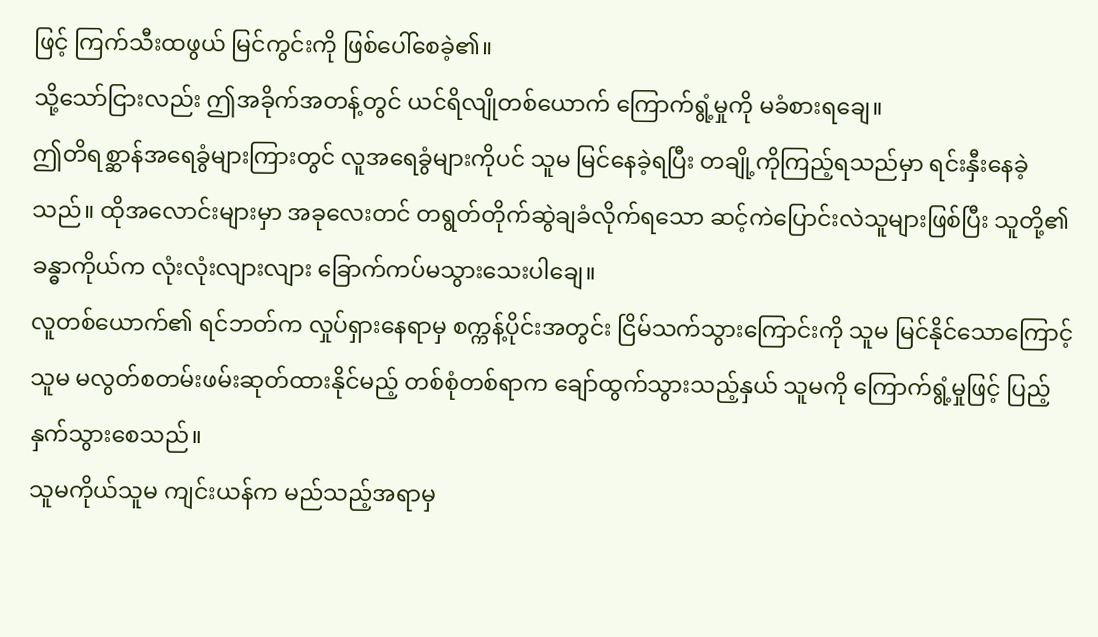ဖြင့် ကြက်သီးထဖွယ် မြင်ကွင်းကို ဖြစ်ပေါ်စေခဲ့၏။
သို့သော်ငြားလည်း ဤအခိုက်အတန့်တွင် ယင်ရိလျိုတစ်ယောက် ကြောက်ရွံ့မှုကို မခံစားရချေ။
ဤတိရစ္ဆာန်အရေခွံများကြားတွင် လူအရေခွံများကိုပင် သူမ မြင်နေခဲ့ရပြီး တချို့ကိုကြည့်ရသည်မှာ ရင်းနှီးနေခဲ့သည်။ ထိုအလောင်းများမှာ အခုလေးတင် တရွတ်တိုက်ဆွဲချခံလိုက်ရသော ဆင့်ကဲပြောင်းလဲသူများဖြစ်ပြီး သူတို့၏ခန္ဓာကိုယ်က လုံးလုံးလျားလျား ခြောက်ကပ်မသွားသေးပါချေ။
လူတစ်ယောက်၏ ရင်ဘတ်က လှုပ်ရှားနေရာမှ စက္ကန့်ပိုင်းအတွင်း ငြိမ်သက်သွားကြောင်းကို သူမ မြင်နိုင်သောကြောင့် သူမ မလွတ်စတမ်းဖမ်းဆုတ်ထားနိုင်မည့် တစ်စုံတစ်ရာက ချော်ထွက်သွားသည့်နှယ် သူမကို ကြောက်ရွံ့မှုဖြင့် ပြည့်နှက်သွားစေသည်။
သူမကိုယ်သူမ ကျင်းယန်က မည်သည့်အရာမှ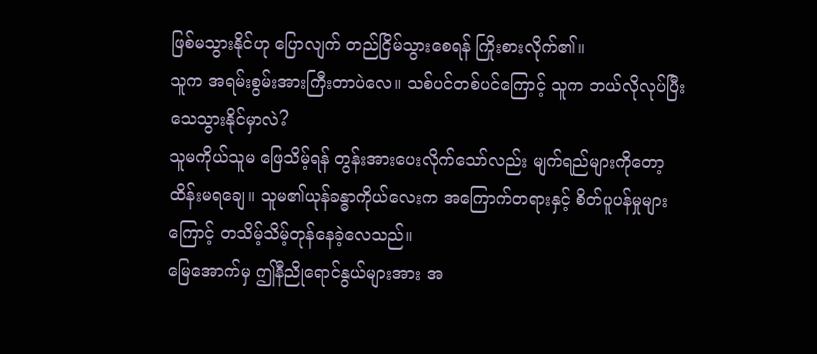ဖြစ်မသွားနိုင်ဟု ပြောလျက် တည်ငြိမ်သွားစေရန် ကြိုးစားလိုက်၏။
သူက အရမ်းစွမ်းအားကြီးတာပဲလေ။ သစ်ပင်တစ်ပင်ကြောင့် သူက ဘယ်လိုလုပ်ပြီးသေသွားနိုင်မှာလဲ?
သူမကိုယ်သူမ ဖြေသိမ့်ရန် တွန်းအားပေးလိုက်သော်လည်း မျက်ရည်များကိုတော့ ထိန်းမရချေ။ သူမ၏ယုန်ခန္ဓာကိုယ်လေးက အကြောက်တရားနှင့် စိတ်ပူပန်မှုများကြောင့် တသိမ့်သိမ့်တုန်နေခဲ့လေသည်။
မြေအောက်မှ ဤနီညိုရောင်နွယ်များအား အ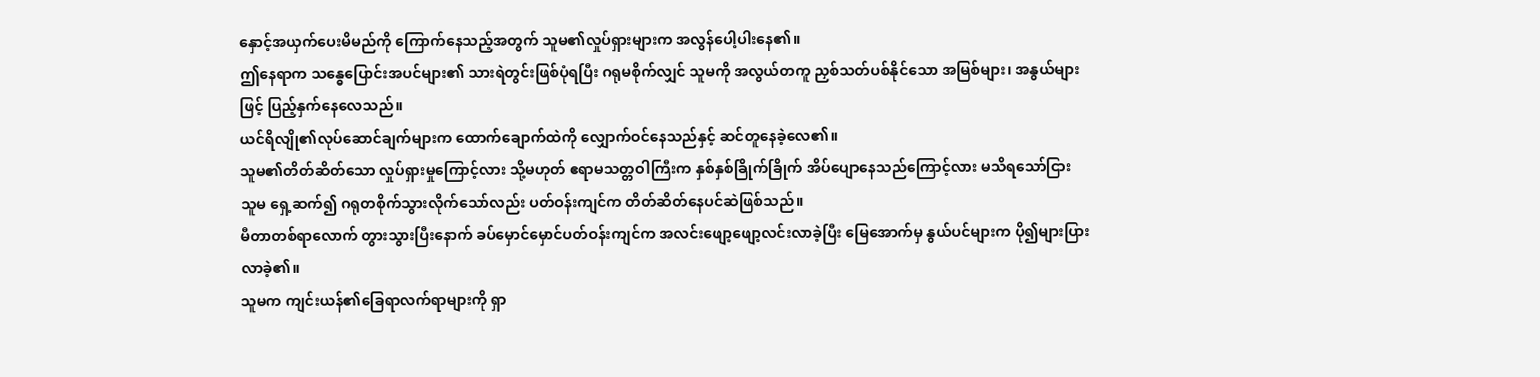နှောင့်အယှက်ပေးမိမည်ကို ကြောက်နေသည့်အတွက် သူမ၏လှုပ်ရှားများက အလွန်ပေါ့ပါးနေ၏။
ဤနေရာက သန္ဓေပြောင်းအပင်များ၏ သားရဲတွင်းဖြစ်ပုံရပြီး ဂရုမစိုက်လျှင် သူမကို အလွယ်တကူ ညှစ်သတ်ပစ်နိုင်သော အမြစ်များ၊ အနွယ်များဖြင့် ပြည့်နှက်နေလေသည်။
ယင်ရိလျို၏လုပ်ဆောင်ချက်များက ထောက်ချောက်ထဲကို လျှောက်ဝင်နေသည်နှင့် ဆင်တူနေခဲ့လေ၏။
သူမ၏တိတ်ဆိတ်သော လှုပ်ရှားမှုကြောင့်လား သို့မဟုတ် ဧရာမသတ္တဝါကြီးက နှစ်နှစ်ခြိုက်ခြိုက် အိပ်ပျောနေသည်ကြောင့်လား မသိရသော်ငြား သူမ ရှေ့ဆက်၍ ဂရုတစိုက်သွားလိုက်သော်လည်း ပတ်ဝန်းကျင်က တိတ်ဆိတ်နေပင်ဆဲဖြစ်သည်။
မီတာတစ်ရာလောက် တွားသွားပြီးနောက် ခပ်မှောင်မှောင်ပတ်ဝန်းကျင်က အလင်းဖျော့ဖျော့လင်းလာခဲ့ပြီး မြေအောက်မှ နွယ်ပင်များက ပို၍များပြားလာခဲ့၏။
သူမက ကျင်းယန်၏ခြေရာလက်ရာများကို ရှာ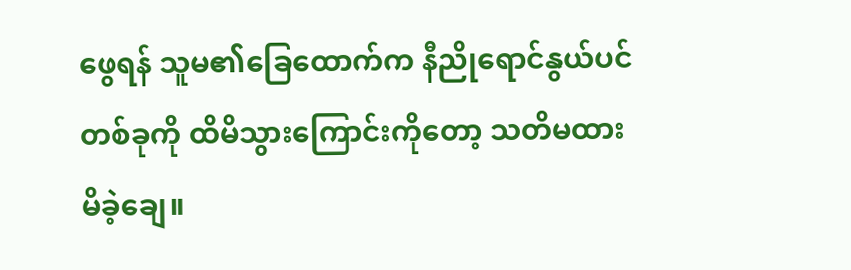ဖွေရန် သူမ၏ခြေထောက်က နီညိုရောင်နွယ်ပင်တစ်ခုကို ထိမိသွားကြောင်းကိုတော့ သတိမထားမိခဲ့ချေ။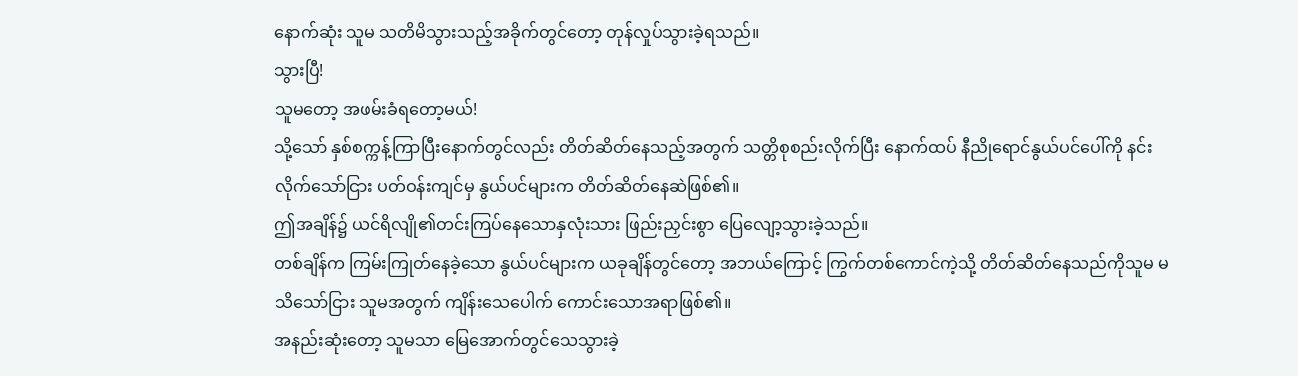နောက်ဆုံး သူမ သတိမိသွားသည့်အခိုက်တွင်တော့ တုန်လှုပ်သွားခဲ့ရသည်။
သွားပြီ!
သူမတော့ အဖမ်းခံရတော့မယ်!
သို့သော် နှစ်စက္ကန့်ကြာပြီးနောက်တွင်လည်း တိတ်ဆိတ်နေသည့်အတွက် သတ္တိစုစည်းလိုက်ပြီး နောက်ထပ် နီညိုရောင်နွယ်ပင်ပေါ်ကို နင်းလိုက်သော်ငြား ပတ်ဝန်းကျင်မှ နွယ်ပင်များက တိတ်ဆိတ်နေဆဲဖြစ်၏။
ဤအချိန်၌ ယင်ရိလျို၏တင်းကြပ်နေသောနှလုံးသား ဖြည်းညှင်းစွာ ပြေလျော့သွားခဲ့သည်။
တစ်ချိန်က ကြမ်းကြုတ်နေခဲ့သော နွယ်ပင်များက ယခုချိန်တွင်တော့ အဘယ်ကြောင့် ကြွက်တစ်ကောင်ကဲ့သို့ တိတ်ဆိတ်နေသည်ကိုသူမ မသိသော်ငြား သူမအတွက် ကျိန်းသေပေါက် ကောင်းသောအရာဖြစ်၏။
အနည်းဆုံးတော့ သူမသာ မြေအောက်တွင်သေသွားခဲ့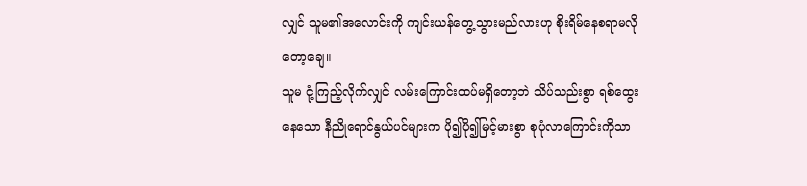လျှင် သူမ၏အလောင်းကို ကျင်းယန်တွေ့သွားမည်လားဟု စိုးရိမ်နေစရာမလိုတော့ချေ။
သူမ ငုံ့ကြည့်လိုက်လျှင် လမ်းကြောင်းထပ်မရှိတော့ဘဲ သိပ်သည်းစွာ ရစ်ထွေးနေသော နီညိုရောင်နွယ်ပင်များက ပို၍ပို၍မြင့်မားစွာ စုပုံလာကြောင်းကိုသာ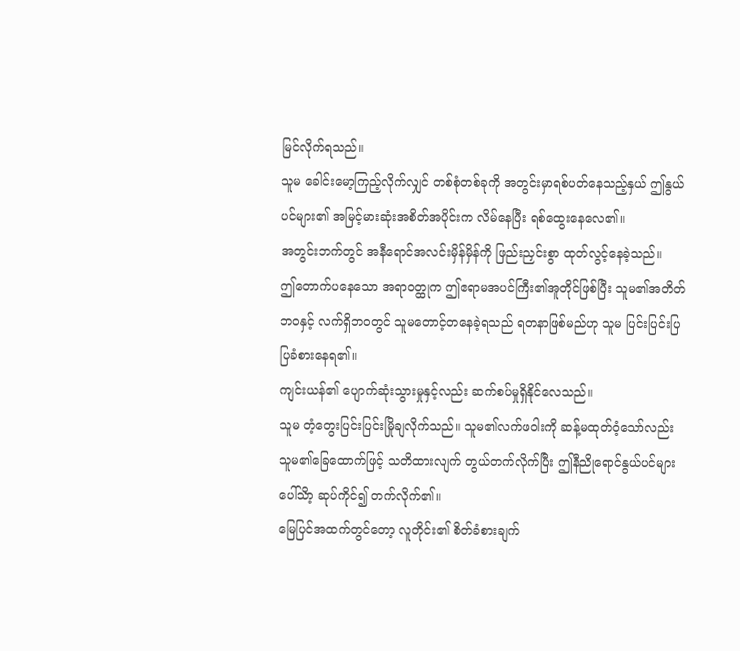မြင်လိုက်ရသည်။
သူမ ခေါင်းမော့ကြည့်လိုက်လျှင် တစ်စုံတစ်ခုကို အတွင်းမှာရစ်ပတ်နေသည့်နှယ် ဤနွယ်ပင်များ၏ အမြင့်မားဆုံးအစိတ်အပိုင်းက လိမ်နေပြီး ရစ်ထွေးနေလေ၏။
အတွင်းဘက်တွင် အနီရောင်အလင်းမှိန်မှိန်ကို ဖြည်းညှင်းစွာ ထုတ်လွင့်နေခဲ့သည်။
ဤတောက်ပနေသော အရာဝတ္ထုက ဤဧရာမအပင်ကြီး၏အူတိုင်ဖြစ်ပြီး သူမ၏အတိတ်ဘဝနှင့် လက်ရှိဘဝတွင် သူမတောင့်တနေခဲ့ရသည် ရတနာဖြစ်မည်ဟု သူမ ပြင်းပြင်းပြပြခံစားနေရ၏။
ကျင်းယန်၏ ပျောက်ဆုံးသွားမှုနှင့်လည်း ဆက်စပ်မှုရှိနိုင်လေသည်။
သူမ တံ့တွေးပြင်းပြင်းမြိုချလိုက်သည်။ သူမ၏လက်ဖဝါးကို ဆန့်မထုတ်ဝံ့သော်လည်း သူမ၏ခြေထောက်ဖြင့် သတိထားလျက် တွယ်တက်လိုက်ပြီး ဤနီညိုရောင်နွယ်ပင်များပေါ်သိာ့ ဆုပ်ကိုင်၍ တက်လိုက်၏။
မြေပြင်အထက်တွင်တော့ လူတိုင်း၏ စိတ်ခံစားချက်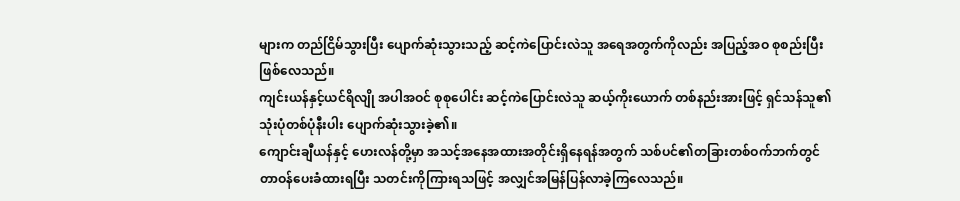များက တည်ငြိမ်သွားပြီး ပျောက်ဆုံးသွားသည့် ဆင့်ကဲပြောင်းလဲသူ အရေအတွက်ကိုလည်း အပြည့်အဝ စုစည်းပြီးဖြစ်လေသည်။
ကျင်းယန်နှင့်ယင်ရိလျို အပါအဝင် စုစုပေါင်း ဆင့်ကဲပြောင်းလဲသူ ဆယ့်ကိုးယောက် တစ်နည်းအားဖြင့် ရှင်သန်သူ၏ သုံးပုံတစ်ပုံနီးပါး ပျောက်ဆုံးသွားခဲ့၏။
ကျောင်းချီယန်နှင့် ဟေးလန်တို့မှာ အသင့်အနေအထားအတိုင်းရှိနေရန်အတွက် သစ်ပင်၏တခြားတစ်ဝက်ဘက်တွင် တာဝန်ပေးခံထားရပြီး သတင်းကိုကြားရသဖြင့် အလျှင်အမြန်ပြန်လာခဲ့ကြလေသည်။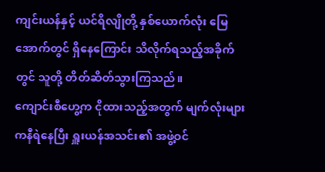ကျင်းယန်နှင့် ယင်ရိလျိုတို့ နှစ်ယောက်လုံး မြေအောက်တွင် ရှိနေကြောင်း သိလိုက်ရသည့်အခိုက်တွင် သူတို့ တိတ်ဆိတ်သွားကြသည်။
ကျောင်းစီဟွေ့က ငိုထားသည့်အတွက် မျက်လုံးများကနီရဲနေပြီး ရှူးယန်အသင်း၏ အဖွဲ့ဝင်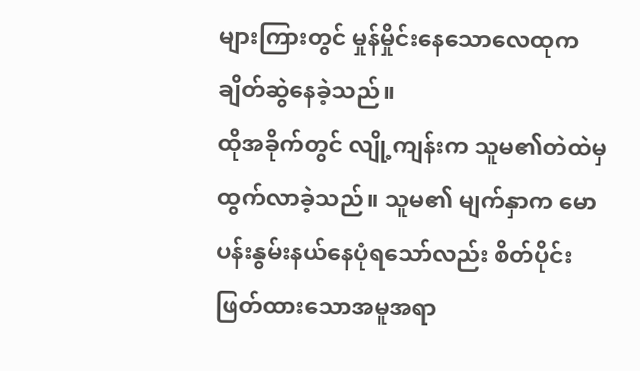များကြားတွင် မှုန်မှိုင်းနေသောလေထုက ချိတ်ဆွဲနေခဲ့သည်။
ထိုအခိုက်တွင် လျို့ကျန်းက သူမ၏တဲထဲမှ ထွက်လာခဲ့သည်။ သူမ၏ မျက်နှာက မောပန်းနွမ်းနယ်နေပုံရသော်လည်း စိတ်ပိုင်းဖြတ်ထားသောအမူအရာ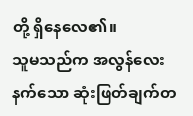တို့ ရှိနေလေ၏။
သူမသည်က အလွန်လေးနက်သော ဆုံးဖြတ်ချက်တ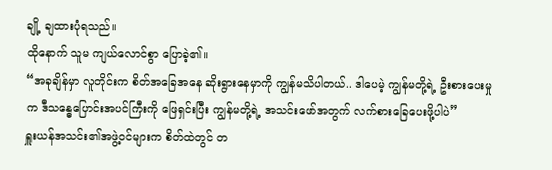ချို့ ချထားပုံရသည်။
ထိုနောက် သူမ ကျယ်လောင်စွာ ပြောခဲ့၏။
“အခုချိန်မှာ လူတိုင်းက စိတ်အခြေအနေ ဆိုးရွားနေမှာကို ကျွန်မသိပါတယ်.. ဒါပေမဲ့ ကျွန်မတို့ရဲ့ ဦးစားပေးမှုက ဒီသန္ဓေပြောင်းအပင်ကြီးကို ဖြေရှင်းပြီး ကျွန်မတို့ရဲ့ အသင်းဖော်အတွက် လက်စားခြေပေးဖို့ပါပဲ”
ရှူးယန်အသင်း၏အဖွဲ့ဝင်များက စိတ်ထဲတွင် တ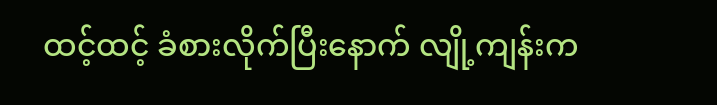ထင့်ထင့် ခံစားလိုက်ပြီးနောက် လျို့ကျန်းက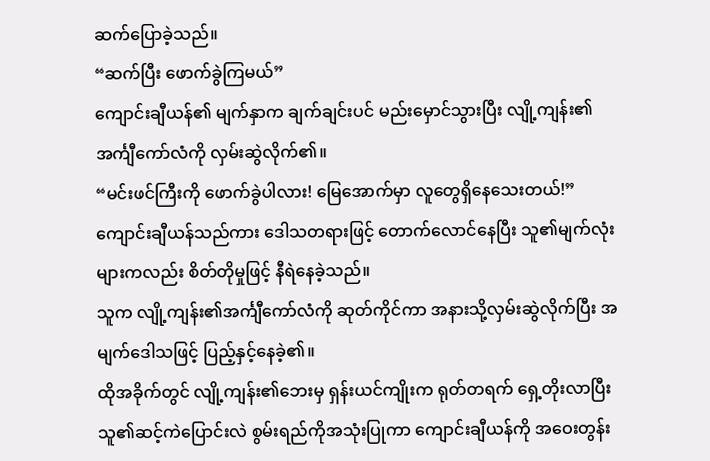ဆက်ပြောခဲ့သည်။
“ဆက်ပြီး ဖောက်ခွဲကြမယ်”
ကျောင်းချီယန်၏ မျက်နှာက ချက်ချင်းပင် မည်းမှောင်သွားပြီး လျို့ကျန်း၏ အင်္ကျီကော်လံကို လှမ်းဆွဲလိုက်၏။
“မင်းဖင်ကြီးကို ဖောက်ခွဲပါလား! မြေအောက်မှာ လူတွေရှိနေသေးတယ်!”
ကျောင်းချီယန်သည်ကား ဒေါသတရားဖြင့် တောက်လောင်နေပြီး သူ၏မျက်လုံးများကလည်း စိတ်တိုမှုဖြင့် နီရဲနေခဲ့သည်။
သူက လျို့ကျန်း၏အင်္ကျီကော်လံကို ဆုတ်ကိုင်ကာ အနားသို့လှမ်းဆွဲလိုက်ပြီး အမျက်ဒေါသဖြင့် ပြည့်နှင့်နေခဲ့၏။
ထိုအခိုက်တွင် လျို့ကျန်း၏ဘေးမှ ရှန်းယင်ကျိုးက ရုတ်တရက် ရှေ့တိုးလာပြီး သူ၏ဆင့်ကဲပြောင်းလဲ စွမ်းရည်ကိုအသုံးပြုကာ ကျောင်းချီယန်ကို အဝေးတွန်း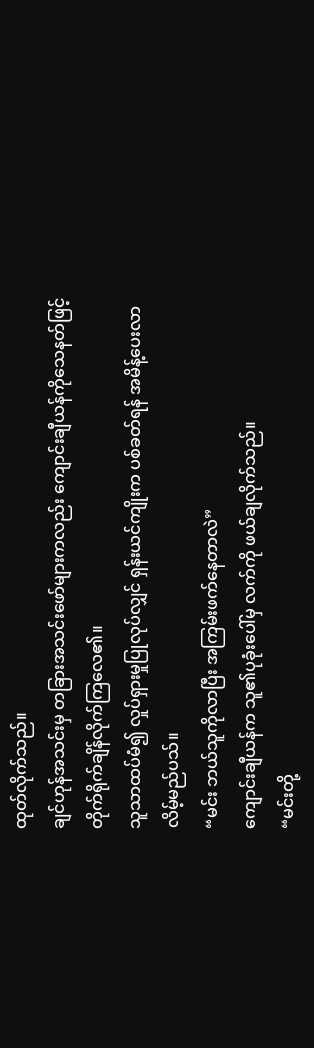ထုတ်လိုက်သည်။
ချင်ဟုန်အသင်းမှ တခြားအသင်းဖော်များကလည်း ကျောင်းချီယန်ကိုသေနတ်ဖြင့် တိုက်ရိုက်ချိန်လိုက်ကြလေ၏။
သူသာထပ်မံ၍ လှုပ်ရှားမှုပြုလုပ်လျှင် ရှန်းယင်ကျိုးက ပစ်ခတ်ရန် အမိန့်ပေးလာလိမ့်မည်ပသ်။
“မင်း ဘယ်သူကိုလာပြီး အကြမ်းဖက်နေတာလဲ”
ကျောင်းချီယန်က သူ၏ပုခုံးပေါ်မှ လက်ကို ဖယ်ချလိုက်သည်။
“မင်းတို့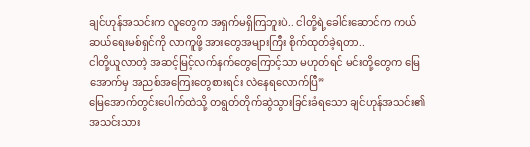ချင်ဟုန်အသင်းက လူတွေက အရှက်မရှိကြဘူးပဲ.. ငါတို့ရဲ့ခေါင်းဆောင်က ကယ်ဆယ်ရေးမစ်ရှင်ကို လာကူဖို့ အားတွေအများကြီး စိုက်ထုတ်ခဲ့ရတာ..
ငါတို့ယူလာတဲ့ အဆင့်မြင့်လက်နက်တွေကြောင့်သာ မဟုတ်ရင် မင်းတို့တွေက မြေအောက်မှ အညစ်အကြေးတွေစားရင်း လဲနေရလောက်ပြီ”
မြေအောက်တွင်းပေါက်ထဲသို့ တရွတ်တိုက်ဆွဲသွားခြင်းခံရသော ချင်ဟုန်အသင်း၏ အသင်းသား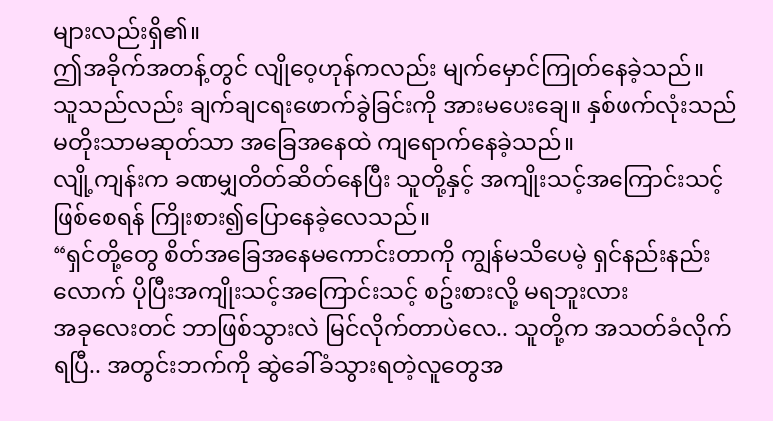များလည်းရှိ၏။
ဤအခိုက်အတန့်တွင် လျိုဝေ့ဟုန်ကလည်း မျက်မှောင်ကြုတ်နေခဲ့သည်။
သူသည်လည်း ချက်ချငရးဖောက်ခွဲခြင်းကို အားမပေးချေ။ နှစ်ဖက်လုံးသည် မတိုးသာမဆုတ်သာ အခြေအနေထဲ ကျရောက်နေခဲ့သည်။
လျို့ကျန်းက ခဏမျှတိတ်ဆိတ်နေပြီး သူတို့နှင့် အကျိုးသင့်အကြောင်းသင့် ဖြစ်စေရန် ကြိုးစား၍ပြောနေခဲ့လေသည်။
“ရှင်တို့တွေ စိတ်အခြေအနေမကောင်းတာကို ကျွန်မသိပေမဲ့ ရှင်နည်းနည်းလောက် ပိုပြီးအကျိုးသင့်အကြောင်းသင့် စဥ်းစားလို့ မရဘူးလား
အခုလေးတင် ဘာဖြစ်သွားလဲ မြင်လိုက်တာပဲလေ.. သူတို့က အသတ်ခံလိုက်ရပြီ.. အတွင်းဘက်ကို ဆွဲခေါ်ခံသွားရတဲ့လူတွေအ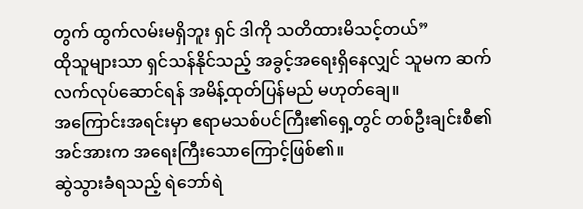တွက် ထွက်လမ်းမရှိဘူး ရှင် ဒါကို သတိထားမိသင့်တယ်”
ထိုသူများသာ ရှင်သန်နိုင်သည့် အခွင့်အရေးရှိနေလျှင် သူမက ဆက်လက်လုပ်ဆောင်ရန် အမိန့်ထုတ်ပြန်မည် မဟုတ်ချေ။
အကြောင်းအရင်းမှာ ဧရာမသစ်ပင်ကြီး၏ရှေ့တွင် တစ်ဦးချင်းစီ၏အင်အားက အရေးကြီးသောကြောင့်ဖြစ်၏။
ဆွဲသွားခံရသည့် ရဲဘော်ရဲ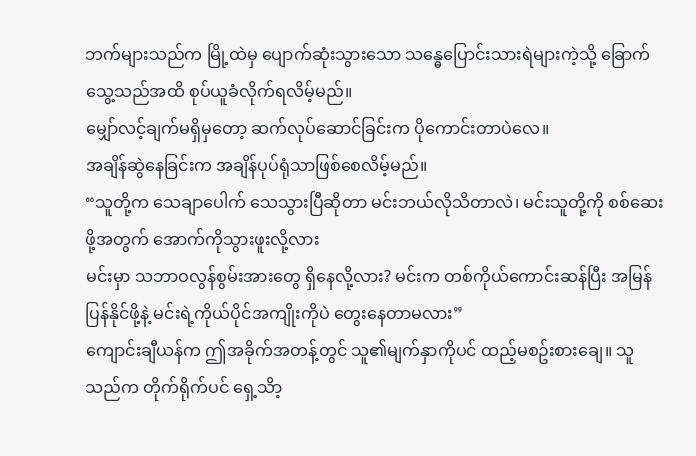ဘက်များသည်က မြို့ထဲမှ ပျောက်ဆုံးသွားသော သန္ဓေပြောင်းသားရဲများကဲ့သို့ ခြောက်သွေ့သည်အထိ စုပ်ယူခံလိုက်ရလိမ့်မည်။
မျှော်လင့်ချက်မရှိမှတော့ ဆက်လုပ်ဆောင်ခြင်းက ပိုကောင်းတာပဲလေ။
အချိန်ဆွဲနေခြင်းက အချိန်ပုပ်ရုံသာဖြစ်စေလိမ့်မည်။
“သူတို့က သေချာပေါက် သေသွားပြီဆိုတာ မင်းဘယ်လိုသိတာလဲ၊ မင်းသူတို့ကို စစ်ဆေးဖို့အတွက် အောက်ကိုသွားဖူးလို့လား
မင်းမှာ သဘာဝလွန်စွမ်းအားတွေ ရှိနေလို့လား? မင်းက တစ်ကိုယ်ကောင်းဆန်ပြီး အမြန်ပြန်နိုင်ဖို့နဲ့ မင်းရဲ့ကိုယ်ပိုင်အကျိုးကိုပဲ တွေးနေတာမလား”
ကျောင်းချီယန်က ဤအခိုက်အတန့်တွင် သူ၏မျက်နှာကိုပင် ထည့်မစဥ်းစားချေ။ သူသည်က တိုက်ရိုက်ပင် ရှေ့သိာ့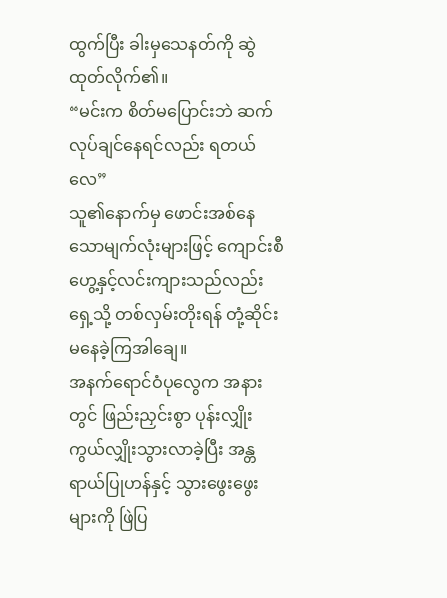ထွက်ပြီး ခါးမှသေနတ်ကို ဆွဲထုတ်လိုက်၏။
“မင်းက စိတ်မပြောင်းဘဲ ဆက်လုပ်ချင်နေရင်လည်း ရတယ်လေ”
သူ၏နောက်မှ ဖောင်းအစ်နေသောမျက်လုံးများဖြင့် ကျောင်းစီဟွေ့နှင့်လင်းကျားသည်လည်း ရှေ့သို့ တစ်လှမ်းတိုးရန် တုံ့ဆိုင်းမနေခဲ့ကြအါချေ။
အနက်ရောင်ဝံပုလွေက အနားတွင် ဖြည်းညှင်းစွာ ပုန်းလျှိုးကွယ်လျှိုးသွားလာခဲ့ပြီး အန္တရာယ်ပြုဟန်နှင့် သွားဖွေးဖွေးများကို ဖြဲပြ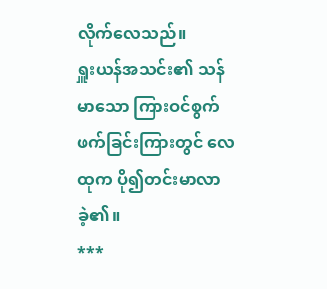လိုက်လေသည်။
ရှူးယန်အသင်း၏ သန်မာသော ကြားဝင်စွက်ဖက်ခြင်းကြားတွင် လေထုက ပို၍တင်းမာလာခဲ့၏။
***